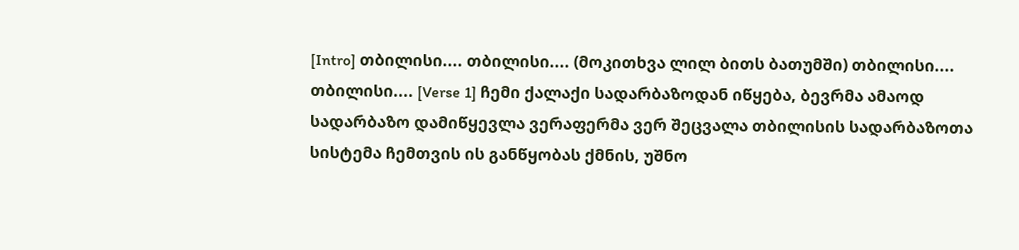[Intro] თბილისი.... თბილისი.... (მოკითხვა ლილ ბითს ბათუმში) თბილისი.... თბილისი.... [Verse 1] ჩემი ქალაქი სადარბაზოდან იწყება, ბევრმა ამაოდ სადარბაზო დამიწყევლა ვერაფერმა ვერ შეცვალა თბილისის სადარბაზოთა სისტემა ჩემთვის ის განწყობას ქმნის, უშნო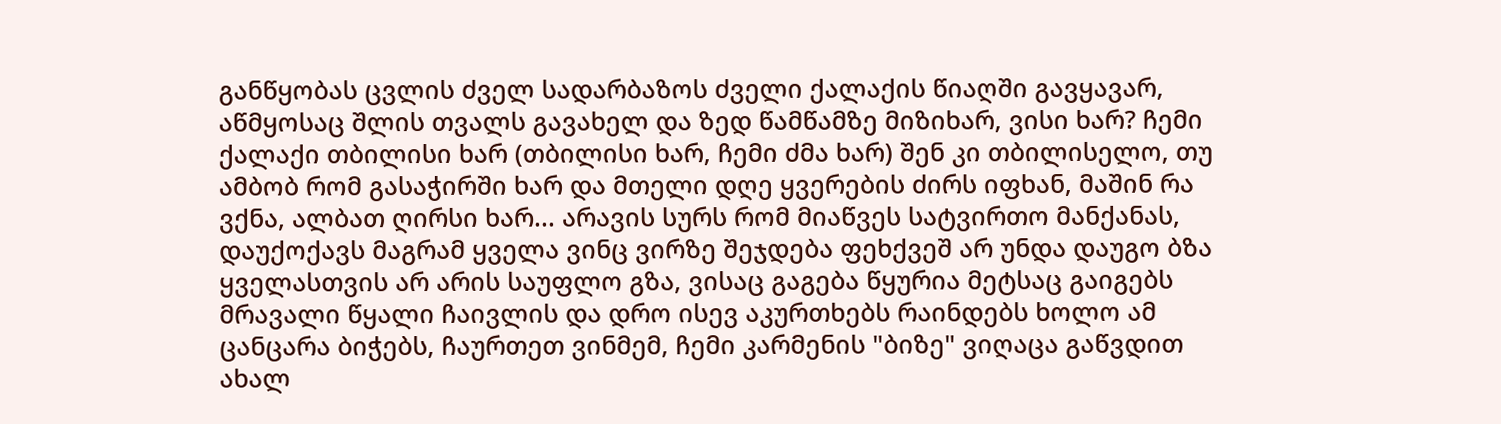განწყობას ცვლის ძველ სადარბაზოს ძველი ქალაქის წიაღში გავყავარ, აწმყოსაც შლის თვალს გავახელ და ზედ წამწამზე მიზიხარ, ვისი ხარ? ჩემი ქალაქი თბილისი ხარ (თბილისი ხარ, ჩემი ძმა ხარ) შენ კი თბილისელო, თუ ამბობ რომ გასაჭირში ხარ და მთელი დღე ყვერების ძირს იფხან, მაშინ რა ვქნა, ალბათ ღირსი ხარ... არავის სურს რომ მიაწვეს სატვირთო მანქანას, დაუქოქავს მაგრამ ყველა ვინც ვირზე შეჯდება ფეხქვეშ არ უნდა დაუგო ბზა ყველასთვის არ არის საუფლო გზა, ვისაც გაგება წყურია მეტსაც გაიგებს მრავალი წყალი ჩაივლის და დრო ისევ აკურთხებს რაინდებს ხოლო ამ ცანცარა ბიჭებს, ჩაურთეთ ვინმემ, ჩემი კარმენის "ბიზე" ვიღაცა გაწვდით ახალ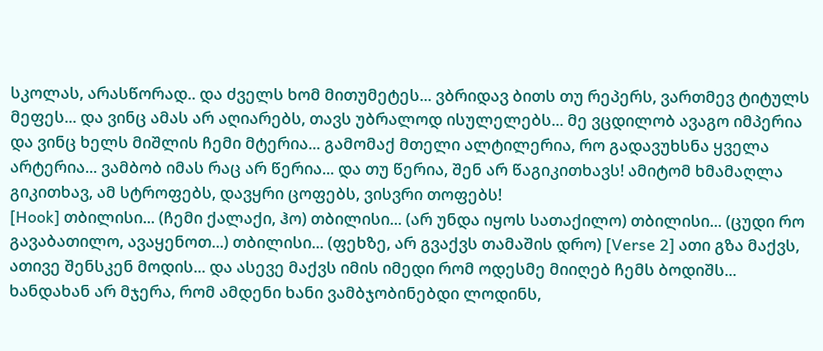სკოლას, არასწორად.. და ძველს ხომ მითუმეტეს... ვბრიდავ ბითს თუ რეპერს, ვართმევ ტიტულს მეფეს... და ვინც ამას არ აღიარებს, თავს უბრალოდ ისულელებს... მე ვცდილობ ავაგო იმპერია და ვინც ხელს მიშლის ჩემი მტერია... გამომაქ მთელი ალტილერია, რო გადავუხსნა ყველა არტერია... ვამბობ იმას რაც არ წერია... და თუ წერია, შენ არ წაგიკითხავს! ამიტომ ხმამაღლა გიკითხავ, ამ სტროფებს, დავყრი ცოფებს, ვისვრი თოფებს!
[Hook] თბილისი... (ჩემი ქალაქი, ჰო) თბილისი... (არ უნდა იყოს სათაქილო) თბილისი... (ცუდი რო გავაბათილო, ავაყენოთ...) თბილისი... (ფეხზე, არ გვაქვს თამაშის დრო) [Verse 2] ათი გზა მაქვს, ათივე შენსკენ მოდის... და ასევე მაქვს იმის იმედი რომ ოდესმე მიიღებ ჩემს ბოდიშს... ხანდახან არ მჯერა, რომ ამდენი ხანი ვამბჯობინებდი ლოდინს,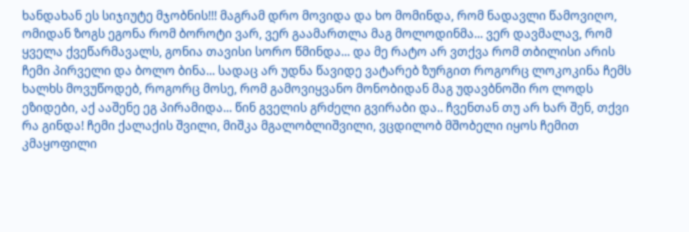ხანდახან ეს სიჯიუტე მჯობნის!!! მაგრამ დრო მოვიდა და ხო მომინდა, რომ ნადავლი წამოვიღო, ომიდან ზოგს ეგონა რომ ბოროტი ვარ, ვერ გაამართლა მაგ მოლოდინმა... ვერ დავმალავ, რომ ყველა ქვეწარმავალს, გონია თავისი სორო წმინდა... და მე რატო არ ვთქვა რომ თბილისი არის ჩემი პირველი და ბოლო ბინა... სადაც არ უდნა წავიდე ვატარებ ზურგით როგორც ლოკოკინა ჩემს ხალხს მოვუწოდებ, როგორც მოსე, რომ გამოვიყვანო მონობიდან მაგ უდავბნოში რო ლოდს ეზიდები, აქ ააშენე ეგ პირამიდა... წინ გველის გრძელი გვირაბი და.. ჩვენთან თუ არ ხარ შენ, თქვი რა გინდა! ჩემი ქალაქის შვილი, მიშკა მგალობლიშვილი, ვცდილობ მშობელი იყოს ჩემით კმაყოფილი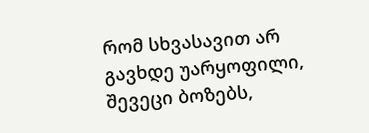რომ სხვასავით არ გავხდე უარყოფილი, შევეცი ბოზებს,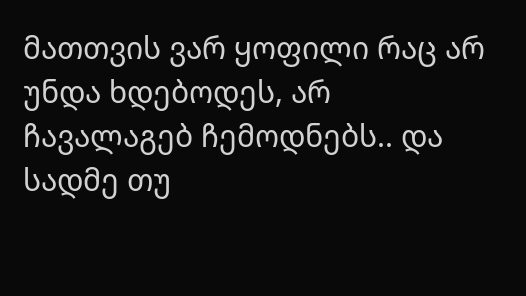მათთვის ვარ ყოფილი რაც არ უნდა ხდებოდეს, არ ჩავალაგებ ჩემოდნებს.. და სადმე თუ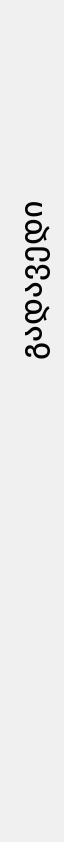გადავედი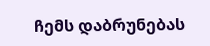ჩემს დაბრუნებას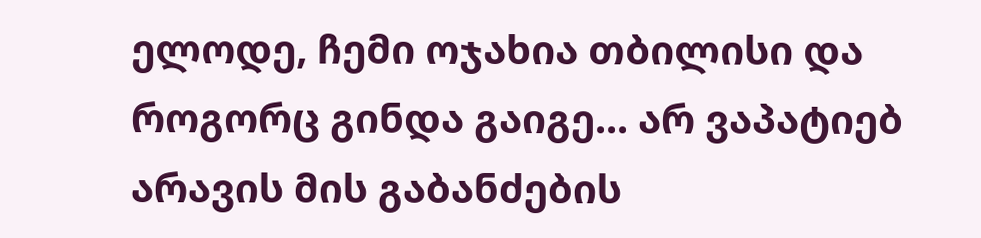ელოდე, ჩემი ოჯახია თბილისი და როგორც გინდა გაიგე... არ ვაპატიებ არავის მის გაბანძების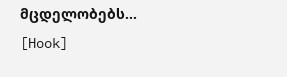მცდელობებს... [Hook]